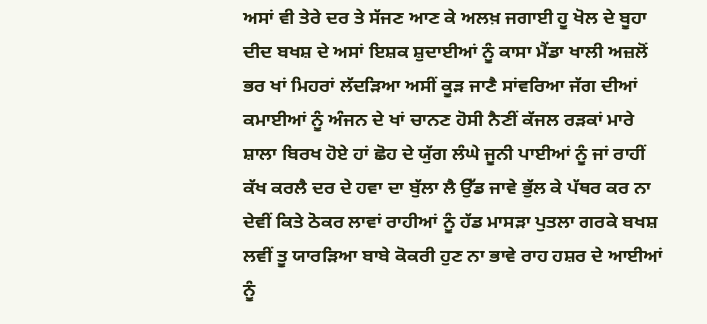ਅਸਾਂ ਵੀ ਤੇਰੇ ਦਰ ਤੇ ਸੱਜਣ ਆਣ ਕੇ ਅਲਖ਼ ਜਗਾਈ ਹੂ ਖੋਲ ਦੇ ਬੂਹਾ ਦੀਦ ਬਖਸ਼ ਦੇ ਅਸਾਂ ਇਸ਼ਕ ਸ਼ੁਦਾਈਆਂ ਨੂੰ ਕਾਸਾ ਮੈਂਡਾ ਖਾਲੀ ਅਜ਼ਲੋਂ ਭਰ ਖਾਂ ਮਿਹਰਾਂ ਲੱਦੜਿਆ ਅਸੀਂ ਕੂੜ ਜਾਣੈ ਸਾਂਵਰਿਆ ਜੱਗ ਦੀਆਂ ਕਮਾਈਆਂ ਨੂੰ ਅੰਜਨ ਦੇ ਖਾਂ ਚਾਨਣ ਹੋਸੀ ਨੈਣੀਂ ਕੱਜਲ ਰੜਕਾਂ ਮਾਰੇ ਸ਼ਾਲਾ ਬਿਰਖ ਹੋਏ ਹਾਂ ਛੋਹ ਦੇ ਯੁੱਗ ਲੰਘੇ ਜੂਨੀ ਪਾਈਆਂ ਨੂੰ ਜਾਂ ਰਾਹੀਂ ਕੱਖ ਕਰਲੈ ਦਰ ਦੇ ਹਵਾ ਦਾ ਬੁੱਲਾ ਲੈ ਉੱਡ ਜਾਵੇ ਭੁੱਲ ਕੇ ਪੱਥਰ ਕਰ ਨਾ ਦੇਵੀਂ ਕਿਤੇ ਠੋਕਰ ਲਾਵਾਂ ਰਾਹੀਆਂ ਨੂੰ ਹੱਡ ਮਾਸੜਾ ਪੁਤਲਾ ਗਰਕੇ ਬਖਸ਼ ਲਵੀਂ ਤੂ ਯਾਰੜਿਆ ਬਾਬੇ ਕੋਕਰੀ ਹੁਣ ਨਾ ਭਾਵੇ ਰਾਹ ਹਸ਼ਰ ਦੇ ਆਈਆਂ ਨੂੰ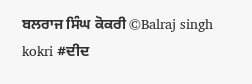ਬਲਰਾਜ ਸਿੰਘ ਕੋਕਰੀ ©Balraj singh kokri #ਦੀਦ